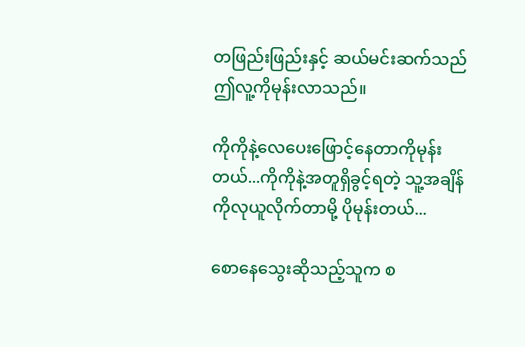တဖြည်းဖြည်းနှင့် ဆယ်မင်းဆက်သည် ဤလူ့ကိုမုန်းလာသည်။

ကိုကိုနဲ့လေပေးဖြောင့်နေတာကိုမုန်းတယ်...ကိုကိုနဲ့အတူရှိခွင့်ရတဲ့ သူ့အချိန်ကိုလုယူလိုက်တာမို့ ပိုမုန်းတယ်...

စောနေသွေးဆိုသည့်သူက စ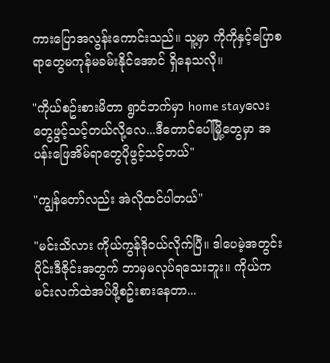ကားပြောအလွန်းကောင်းသည်။ သူ့မှာ ကိုကိုနှင့်ပြောစရာတွေမကုန်မခမ်းနိုင်အောင် ရှိနေသလို။

"ကိုယ်စဥ်းစားမိတာ ရွာငံဘက်မှာ home stayလေးတွေဖွင့်သင့်တယ်လို့လေ...ဒီတောင်ပေါ်မြို့တွေမှာ အပန်းဖြေအိမ်ရာတွေပိုဖွင့်သင့်တယ်"

"ကျွန်တော်လည်း အဲလိုထင်ပါတယ်"

"မင်းသိလား ကိုယ်ကွန်ဒိုဝယ်လိုက်ပြီ။ ဒါပေမဲ့အတွင်းပိုင်းဒီဇိုင်းအတွက် ဘာမှမလုပ်ရသေးဘူး။ ကိုယ်ကမင်းလက်ထဲအပ်ဖို့စဥ်းစားနေတာ...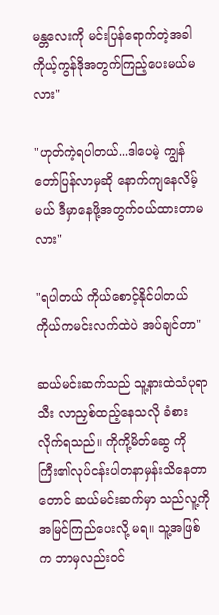မန္တလေးကို မင်းပြန်ရောက်တဲ့အခါ ကိုယ့်ကွန်ဒိုအတွက်ကြည့်ပေးမယ်မလား"

"ဟုတ်ကဲ့ရပါတယ်...ဒါပေမဲ့ ကျွန်တော်ပြန်လာမှဆို နောက်ကျနေလိမ့်မယ် ဒီမှာနေဖို့အတွက်ဝယ်ထားတာမလား"

"ရပါတယ် ကိုယ်စောင့်နိုင်ပါတယ် ကိုယ်ကမင်းလက်ထဲပဲ အပ်ချင်တာ"

ဆယ်မင်းဆက်သည် သူ့နားထဲသံပုရာသီး လာညှစ်ထည့်နေသလို ခံစားလိုက်ရသည်။ ကိုကို့မိတ်ဆွေ ကိုကြီး၏လုပ်ငန်းပါတနာမှန်းသိနေတာတောင် ဆယ်မင်းဆက်မှာ သည်လူ့ကိုအမြင်ကြည်ပေးလို့ မရ။ သူ့အဖြစ်က ဘာမှလည်းဝင်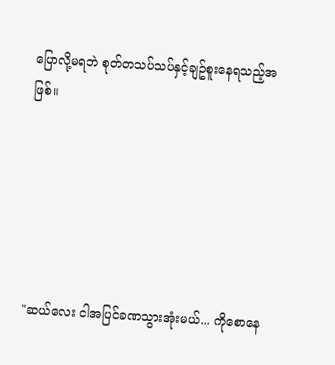ပြောလို့မရဘဲ စုတ်တသပ်သပ်နှင့်ချဥ်စူးနေရသည့်အဖြစ်။






"ဆယ်လေး ငါအပြင်ခဏသွားအုံးမယ်... ကိုစောနေ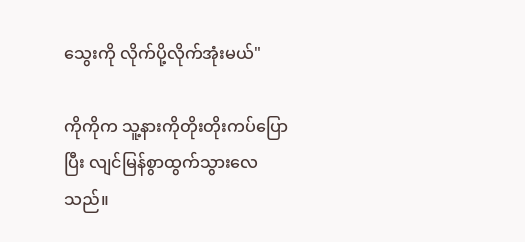သွေးကို လိုက်ပို့လိုက်အုံးမယ်"

ကိုကိုက သူ့နားကိုတိုးတိုးကပ်ပြောပြီး လျင်မြန်စွာထွက်သွားလေသည်။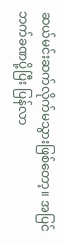ဆယ်မင်းဆက်လိုက်မသွားဖြစ်တော့။ အပြင်ဘက်ခဏပို့ပြီး ပြန်လာ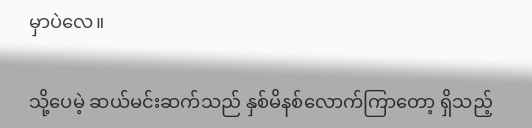မှာပဲလေ။

သို့ပေမဲ့ ဆယ်မင်းဆက်သည် နှစ်မိနစ်လောက်ကြာတော့ ရှိသည့်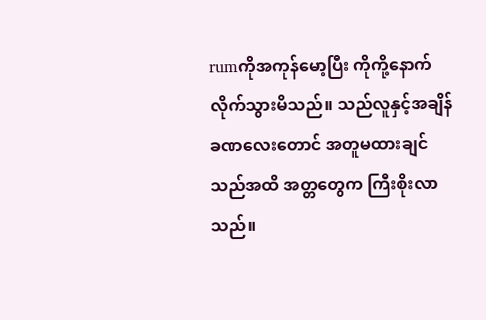rumကိုအကုန်မော့ပြီး ကိုကို့နောက်လိုက်သွားမိသည်။ သည်လူနှင့်အချိန်ခဏလေးတောင် အတူမထားချင်သည်အထိ အတ္တတွေက ကြီးစိုးလာသည်။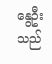နွေဦးသည်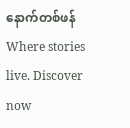နောက်တစ်ဖန်Where stories live. Discover now